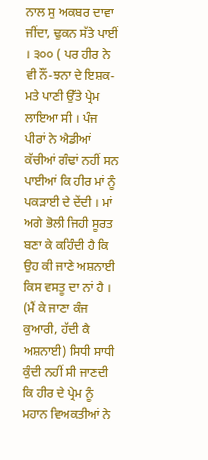ਨਾਲ ਸੁ ਅਕਬਰ ਦਾਵਾ ਜੀਂਦਾ, ਢੁਕਨ ਸੱਤੇ ਪਾਈਂ । ੩੦੦ ( ਪਰ ਹੀਰ ਨੇ ਵੀ ਨੌਂ-ਝਨਾ ਦੇ ਇਸ਼ਕ-ਮਤੇ ਪਾਣੀ ਉੱਤੇ ਪ੍ਰੇਮ ਲਾਇਆ ਸੀ । ਪੰਜ ਪੀਰਾਂ ਨੇ ਐਡੀਆਂ ਕੱਚੀਆਂ ਗੰਢਾਂ ਨਹੀਂ ਸਨ ਪਾਈਆਂ ਕਿ ਹੀਰ ਮਾਂ ਨੂੰ ਪਕੜਾਈ ਦੇ ਦੇਂਦੀ । ਮਾਂ ਅਗੇ ਭੋਲੀ ਜਿਹੀ ਸੂਰਤ ਬਣਾ ਕੇ ਕਹਿੰਦੀ ਹੈ ਕਿ ਉਹ ਕੀ ਜਾਣੇ ਅਸ਼ਨਾਈ ਕਿਸ ਵਸਤੂ ਦਾ ਨਾਂ ਹੈ । (ਮੈਂ ਕੇ ਜਾਣਾ ਕੰਜ ਕੁਆਰੀ, ਹੱਦੀ ਕੈ ਅਸ਼ਨਾਈ) ਸਿਧੀ ਸਾਧੀ ਕੁੰਦੀ ਨਹੀਂ ਸੀ ਜਾਣਦੀ ਕਿ ਹੀਰ ਦੇ ਪ੍ਰੇਮ ਨੂੰ ਮਹਾਨ ਵਿਅਕਤੀਆਂ ਨੇ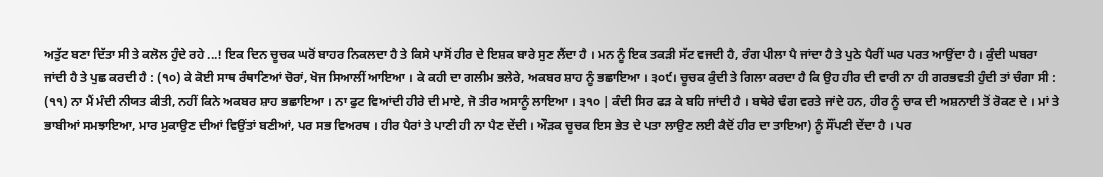ਅਤੁੱਟ ਬਣਾ ਦਿੱਤਾ ਸੀ ਤੇ ਕਲੋਲ ਹੁੰਦੇ ਰਹੇ ...! ਇਕ ਦਿਨ ਚੂਚਕ ਘਰੋਂ ਬਾਹਰ ਨਿਕਲਦਾ ਹੈ ਤੇ ਕਿਸੇ ਪਾਸੋਂ ਹੀਰ ਦੇ ਇਸ਼ਕ ਬਾਰੇ ਸੁਣ ਲੈਂਦਾ ਹੈ । ਮਨ ਨੂੰ ਇਕ ਤਕੜੀ ਸੱਟ ਵਜਦੀ ਹੈ, ਰੰਗ ਪੀਲਾ ਪੈ ਜਾਂਦਾ ਹੈ ਤੇ ਪੁਠੇ ਪੈਰੀਂ ਘਰ ਪਰਤ ਆਉਂਦਾ ਹੈ । ਕੁੰਦੀ ਘਬਰਾ ਜਾਂਦੀ ਹੈ ਤੇ ਪੁਛ ਕਰਦੀ ਹੈ : (੧੦) ਕੇ ਕੋਈ ਸਾਥ ਰੰਥਾਣਿਆਂ ਚੋਰਾਂ, ਖੋਜ ਸਿਆਲੀਂ ਆਇਆ । ਕੇ ਕਹੀ ਦਾ ਗਲੀਮ ਭਲੇਰੇ, ਅਕਬਰ ਸ਼ਾਹ ਨੂੰ ਭਛਾਇਆ । ੩੦੯। ਚੂਚਕ ਕੁੰਦੀ ਤੇ ਗਿਲਾ ਕਰਦਾ ਹੈ ਕਿ ਉਹ ਹੀਰ ਦੀ ਵਾਰੀ ਨਾ ਹੀ ਗਰਭਵਤੀ ਹੁੰਦੀ ਤਾਂ ਚੰਗਾ ਸੀ : (੧੧) ਨਾ ਮੈਂ ਮੰਦੀ ਨੀਯਤ ਕੀਤੀ, ਨਹੀਂ ਕਿਨੇ ਅਕਬਰ ਸ਼ਾਹ ਭਛਾਇਆ । ਨਾ ਫੁਟ ਵਿਆਂਦੀ ਹੀਰੇ ਦੀ ਮਾਏ, ਜੋ ਤੀਰ ਅਸਾਨੂੰ ਲਾਇਆ । ੩੧੦ | ਕੰਦੀ ਸਿਰ ਫੜ ਕੇ ਬਹਿ ਜਾਂਦੀ ਹੈ । ਬਥੇਰੇ ਢੰਗ ਵਰਤੇ ਜਾਂਦੇ ਹਨ, ਹੀਰ ਨੂੰ ਚਾਕ ਦੀ ਅਸ਼ਨਾਈ ਤੋਂ ਰੋਕਣ ਦੇ । ਮਾਂ ਤੇ ਭਾਬੀਆਂ ਸਮਝਾਇਆ, ਮਾਰ ਮੁਕਾਉਣ ਦੀਆਂ ਵਿਉਂਤਾਂ ਬਣੀਆਂ, ਪਰ ਸਭ ਵਿਅਰਥ । ਹੀਰ ਪੈਰਾਂ ਤੇ ਪਾਣੀ ਹੀ ਨਾ ਪੈਣ ਦੇਂਦੀ । ਔੜਕ ਚੂਚਕ ਇਸ ਭੇਤ ਦੇ ਪਤਾ ਲਾਉਣ ਲਈ ਕੈਦੋਂ ਹੀਰ ਦਾ ਤਾਇਆ) ਨੂੰ ਸੌਂਪਣੀ ਦੇਂਦਾ ਹੈ । ਪਰ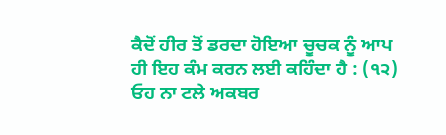ਕੈਦੋਂ ਹੀਰ ਤੋਂ ਡਰਦਾ ਹੋਇਆ ਚੂਚਕ ਨੂੰ ਆਪ ਹੀ ਇਹ ਕੰਮ ਕਰਨ ਲਈ ਕਹਿੰਦਾ ਹੈ : (੧੨) ਓਹ ਨਾ ਟਲੇ ਅਕਬਰ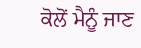ਕੋਲੋਂ ਮੈਨੂੰ ਜਾਣ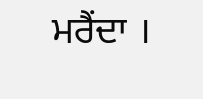ਮਰੈਂਦਾ ।